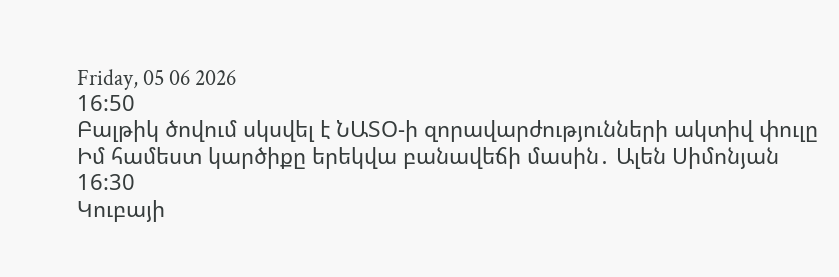Friday, 05 06 2026
16:50
Բալթիկ ծովում սկսվել է ՆԱՏՕ-ի զորավարժությունների ակտիվ փուլը
Իմ համեստ կարծիքը երեկվա բանավեճի մասին․ Ալեն Սիմոնյան
16:30
Կուբայի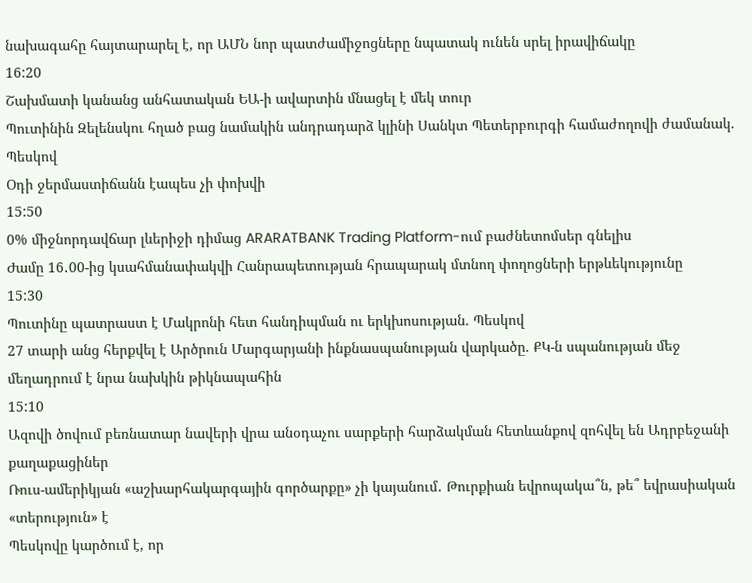նախագահը հայտարարել է, որ ԱՄՆ նոր պատժամիջոցները նպատակ ունեն սրել իրավիճակը
16:20
Շախմատի կանանց անհատական ԵԱ-ի ավարտին մնացել է մեկ տուր
Պուտինին Զելենսկու հղած բաց նամակին անդրադարձ կլինի Սանկտ Պետերբուրգի համաժողովի ժամանակ. Պեսկով
Օդի ջերմաստիճանն էապես չի փոխվի
15:50
0% միջնորդավճար լևերիջի դիմաց ARARATBANK Trading Platform-ում բաժնետոմսեր գնելիս
Ժամը 16․00-ից կսահմանափակվի Հանրապետության հրապարակ մտնող փողոցների երթևեկությունը
15:30
Պուտինը պատրաստ է Մակրոնի հետ հանդիպման ու երկխոսության. Պեսկով
27 տարի անց հերքվել է Արծրուն Մարգարյանի ինքնասպանության վարկածը. ՔԿ-ն սպանության մեջ մեղադրում է նրա նախկին թիկնապահին
15:10
Ազովի ծովում բեռնատար նավերի վրա անօդաչու սարքերի հարձակման հետևանքով զոհվել են Ադրբեջանի քաղաքացիներ
Ռուս-ամերիկյան «աշխարհակարգային գործարքը» չի կայանում․ Թուրքիան եվրոպակա՞ն, թե՞ եվրասիական «տերություն» է
Պեսկովը կարծում է, որ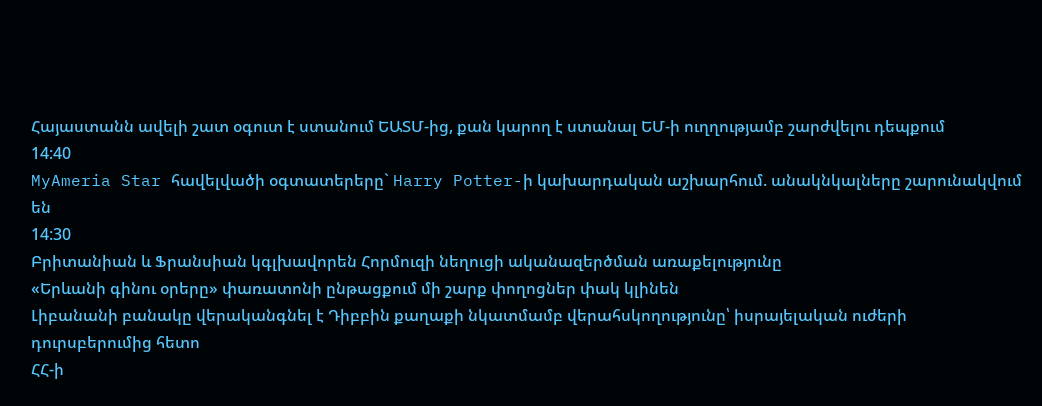Հայաստանն ավելի շատ օգուտ է ստանում ԵԱՏՄ-ից, քան կարող է ստանալ ԵՄ-ի ուղղությամբ շարժվելու դեպքում
14:40
MyAmeria Star հավելվածի օգտատերերը` Harry Potter-ի կախարդական աշխարհում. անակնկալները շարունակվում են
14:30
Բրիտանիան և Ֆրանսիան կգլխավորեն Հորմուզի նեղուցի ականազերծման առաքելությունը
«Երևանի գինու օրերը» փառատոնի ընթացքում մի շարք փողոցներ փակ կլինեն
Լիբանանի բանակը վերականգնել է Դիբբին քաղաքի նկատմամբ վերահսկողությունը՝ իսրայելական ուժերի դուրսբերումից հետո
ՀՀ-ի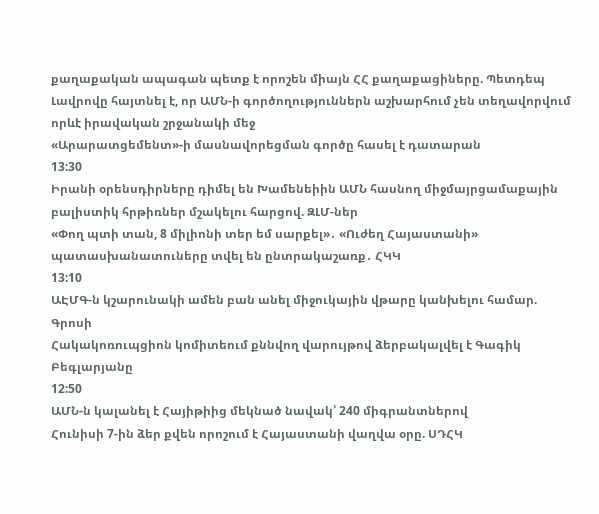քաղաքական ապագան պետք է որոշեն միայն ՀՀ քաղաքացիները. Պետդեպ
Լավրովը հայտնել է, որ ԱՄՆ-ի գործողություններն աշխարհում չեն տեղավորվում որևէ իրավական շրջանակի մեջ
«Արարատցեմենտ»-ի մասնավորեցման գործը հասել է դատարան
13:30
Իրանի օրենսդիրները դիմել են Խամենեիին ԱՄՆ հասնող միջմայրցամաքային բալիստիկ հրթիռներ մշակելու հարցով. ԶԼՄ-ներ
«Փող պտի տան, 8 միլիոնի տեր եմ սարքել»․ «Ուժեղ Հայաստանի» պատասխանատուները տվել են ընտրակաշառք․ ՀԿԿ
13:10
ԱԷՄԳ-ն կշարունակի ամեն բան անել միջուկային վթարը կանխելու համար. Գրոսի
Հակակոռուպցիոն կոմիտեում քննվող վարույթով ձերբակալվել է Գագիկ Բեգլարյանը
12:50
ԱՄՆ-ն կալանել է Հայիթիից մեկնած նավակ՝ 240 միգրանտներով
Հունիսի 7-ին ձեր քվեն որոշում է Հայաստանի վաղվա օրը. ՍԴՀԿ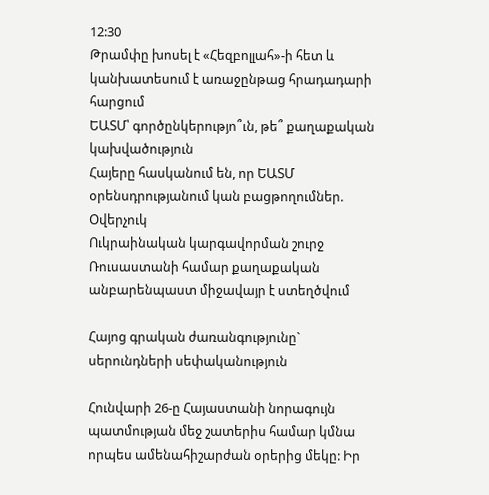12:30
Թրամփը խոսել է «Հեզբոլլահ»-ի հետ և կանխատեսում է առաջընթաց հրադադարի հարցում
ԵԱՏՄ՝ գործընկերությո՞ւն, թե՞ քաղաքական կախվածություն
Հայերը հասկանում են, որ ԵԱՏՄ օրենսդրությանում կան բացթողումներ. Օվերչուկ
Ուկրաինական կարգավորման շուրջ Ռուսաստանի համար քաղաքական անբարենպաստ միջավայր է ստեղծվում

Հայոց գրական ժառանգությունը` սերունդների սեփականություն

Հունվարի 26-ը Հայաստանի նորագույն պատմության մեջ շատերիս համար կմնա որպես ամենահիշարժան օրերից մեկը: Իր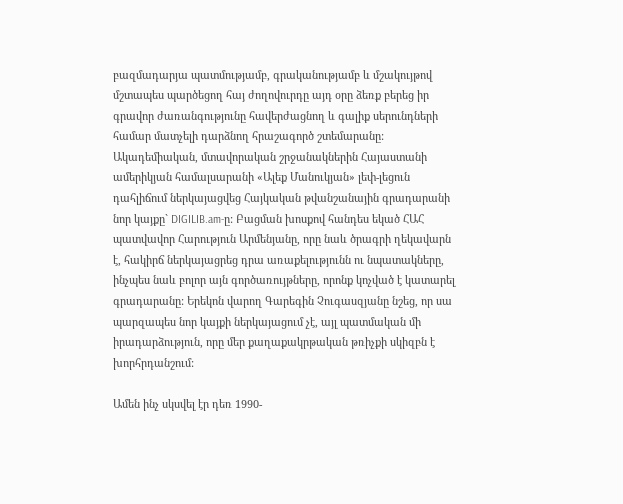բազմադարյա պատմությամբ, գրականությամբ և մշակույթով մշտապես պարծեցող հայ ժողովուրդը այդ օրը ձեռք բերեց իր գրավոր ժառանգությունը հավերժացնող և գալիք սերունդների համար մատչելի դարձնող հրաշագործ շտեմարանը: Ակադեմիական, մտավորական շրջանակներին Հայաստանի ամերիկյան համալսարանի «Ալեք Մանուկյան» լեփ-լեցուն դահլիճում ներկայացվեց Հայկական թվանշանային գրադարանի նոր կայքը` DIGILIB.am-ը: Բացման խոսքով հանդես եկած ՀԱՀ պատվավոր Հարություն Արմենյանը, որը նաև ծրագրի ղեկավարն է, հակիրճ ներկայացրեց դրա առաքելությունն ու նպատակները, ինչպես նաև բոլոր այն գործառույթները, որոնք կոչված է կատարել գրադարանը: Երեկոն վարող Գարեգին Չուգասզյանը նշեց, որ սա պարզապես նոր կայքի ներկայացում չէ, այլ պատմական մի իրադարձություն, որը մեր քաղաքակրթական թռիչքի սկիզբն է խորհրդանշում:

Ամեն ինչ սկսվել էր դեռ 1990-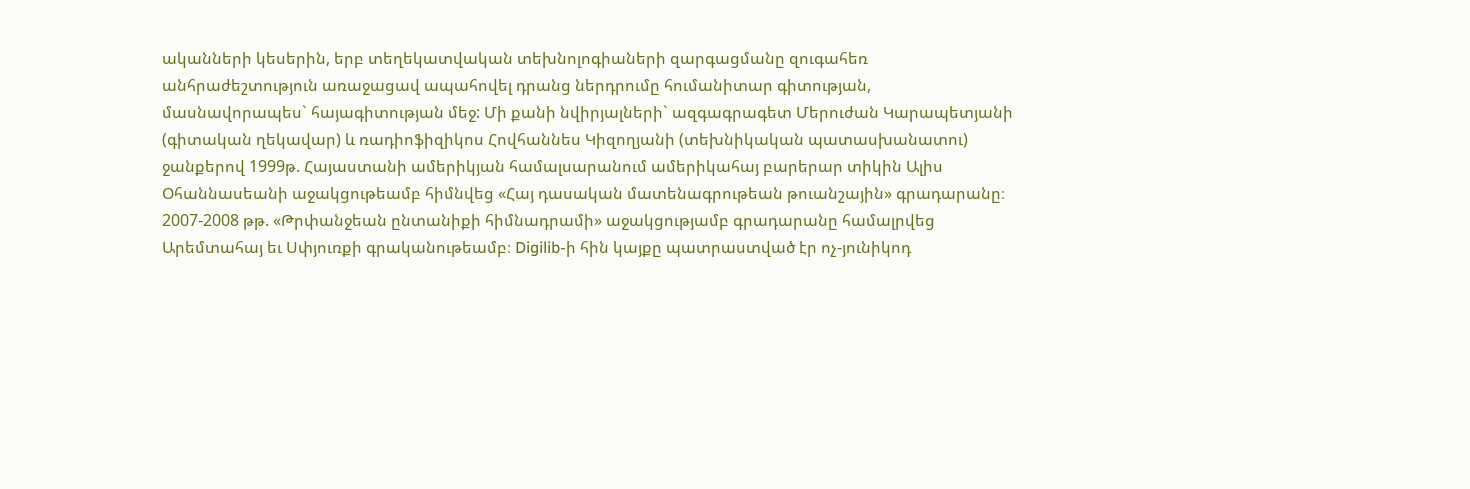ականների կեսերին, երբ տեղեկատվական տեխնոլոգիաների զարգացմանը զուգահեռ անհրաժեշտություն առաջացավ ապահովել դրանց ներդրումը հումանիտար գիտության, մասնավորապես` հայագիտության մեջ: Մի քանի նվիրյալների` ազգագրագետ Մերուժան Կարապետյանի (գիտական ղեկավար) և ռադիոֆիզիկոս Հովհաննես Կիզողյանի (տեխնիկական պատասխանատու) ջանքերով 1999թ. Հայաստանի ամերիկյան համալսարանում ամերիկահայ բարերար տիկին Ալիս Օհաննասեանի աջակցութեամբ հիմնվեց «Հայ դասական մատենագրութեան թուանշային» գրադարանը։ 2007-2008 թթ. «Թրփանջեան ընտանիքի հիմնադրամի» աջակցությամբ գրադարանը համալրվեց Արեմտահայ եւ Սփյուռքի գրականութեամբ։ Digilib-ի հին կայքը պատրաստված էր ոչ-յունիկոդ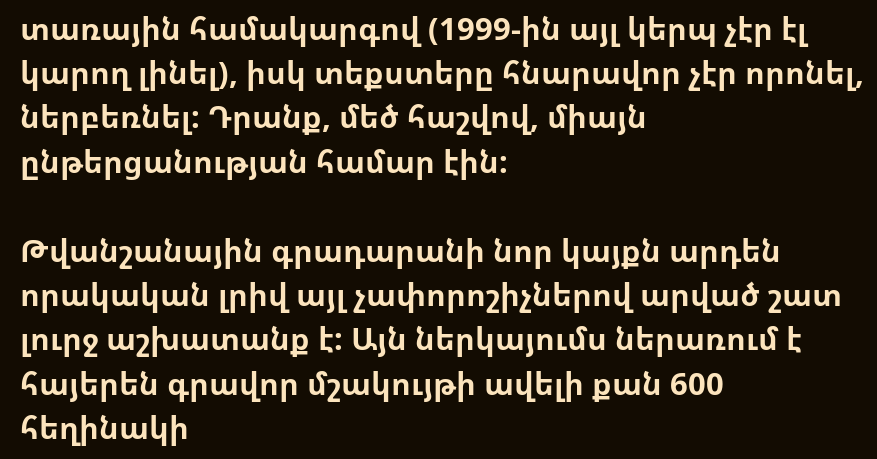տառային համակարգով (1999-ին այլ կերպ չէր էլ կարող լինել), իսկ տեքստերը հնարավոր չէր որոնել, ներբեռնել: Դրանք, մեծ հաշվով, միայն ընթերցանության համար էին:

Թվանշանային գրադարանի նոր կայքն արդեն որակական լրիվ այլ չափորոշիչներով արված շատ լուրջ աշխատանք է: Այն ներկայումս ներառում է հայերեն գրավոր մշակույթի ավելի քան 600 հեղինակի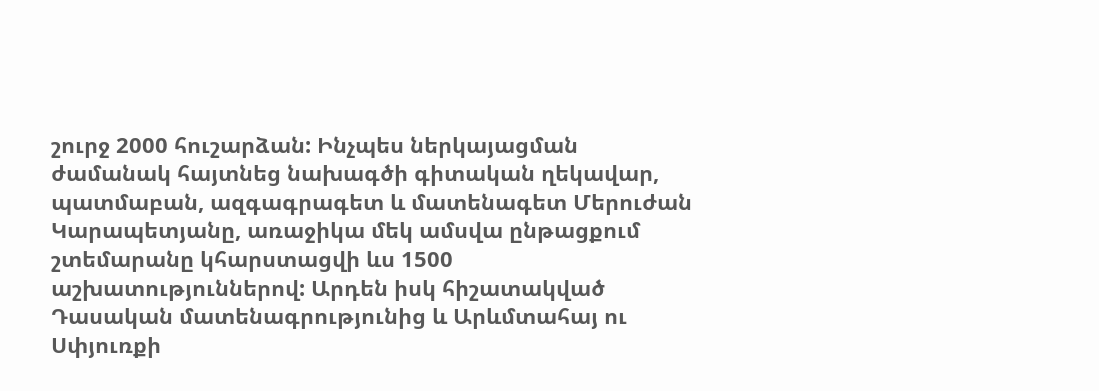շուրջ 2000 հուշարձան: Ինչպես ներկայացման ժամանակ հայտնեց նախագծի գիտական ղեկավար, պատմաբան, ազգագրագետ և մատենագետ Մերուժան Կարապետյանը, առաջիկա մեկ ամսվա ընթացքում շտեմարանը կհարստացվի ևս 1500 աշխատություններով: Արդեն իսկ հիշատակված Դասական մատենագրությունից և Արևմտահայ ու Սփյուռքի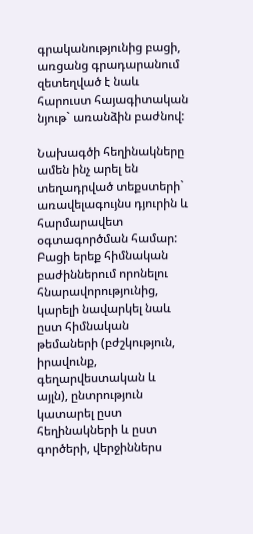գրականությունից բացի, առցանց գրադարանում զետեղված է նաև հարուստ հայագիտական նյութ` առանձին բաժնով:

Նախագծի հեղինակները ամեն ինչ արել են տեղադրված տեքստերի` առավելագույնս դյուրին և հարմարավետ օգտագործման համար: Բացի երեք հիմնական բաժիններում որոնելու հնարավորությունից, կարելի նավարկել նաև ըստ հիմնական թեմաների (բժշկություն, իրավունք, գեղարվեստական և այլն), ընտրություն կատարել ըստ հեղինակների և ըստ գործերի, վերջիններս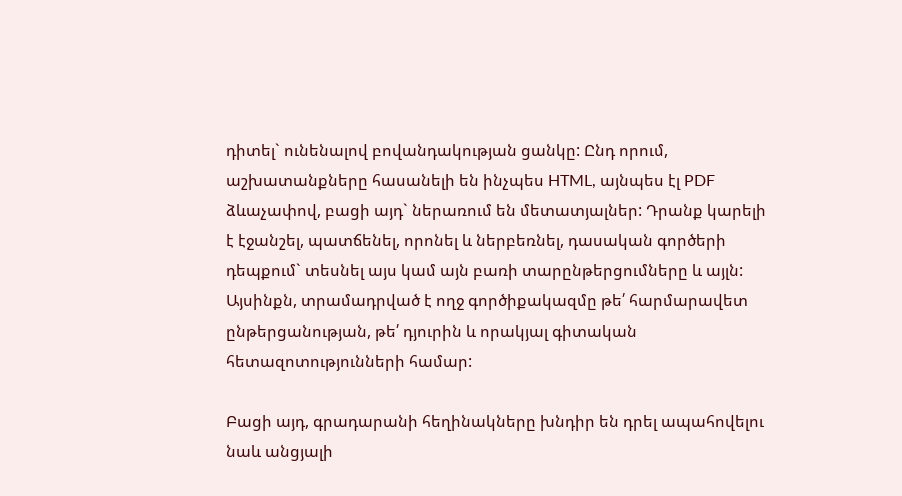դիտել` ունենալով բովանդակության ցանկը: Ընդ որում, աշխատանքները հասանելի են ինչպես HTML, այնպես էլ PDF ձևաչափով, բացի այդ` ներառում են մետատյալներ: Դրանք կարելի է էջանշել, պատճենել, որոնել և ներբեռնել, դասական գործերի դեպքում` տեսնել այս կամ այն բառի տարընթերցումները և այլն: Այսինքն, տրամադրված է ողջ գործիքակազմը թե՛ հարմարավետ ընթերցանության, թե՛ դյուրին և որակյալ գիտական հետազոտությունների համար:

Բացի այդ, գրադարանի հեղինակները խնդիր են դրել ապահովելու նաև անցյալի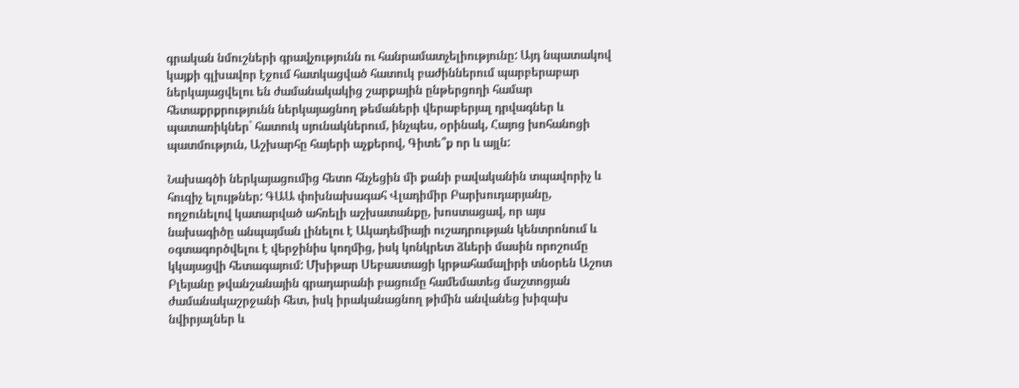գրական նմուշների գրավչությունն ու հանրամատչելիությունը: Այդ նպատակով կայքի գլխավոր էջում հատկացված հատուկ բաժիններում պարբերաբար ներկայացվելու են ժամանակակից շարքային ընթերցողի համար հետաքրքրությունն ներկայացնող թեմաների վերաբերյալ դրվագներ և պատառիկներ` հատուկ սյունակներում, ինչպես, օրինակ, Հայոց խոհանոցի պատմություն, Աշխարհը հայերի աչքերով, Գիտե՞ք որ և այլն:

Նախագծի ներկայացումից հետո հնչեցին մի քանի բավականին տպավորիչ և հուզիչ ելույթներ: ԳԱԱ փոխնախագահ Վլադիմիր Բարխուդարյանը, ողջունելով կատարված ահռելի աշխատանքը, խոստացավ, որ այս նախագիծը անպայման լինելու է Ակադեմիայի ուշադրության կենտրոնում և օգտագործվելու է վերջինիս կողմից, իսկ կոնկրետ ձևերի մասին որոշումը կկայացվի հետագայում: Մխիթար Սեբաստացի կրթահամալիրի տնօրեն Աշոտ Բլեյանը թվանշանային գրադարանի բացումը համեմատեց մաշտոցյան ժամանակաշրջանի հետ, իսկ իրականացնող թիմին անվանեց խիզախ նվիրյալներ և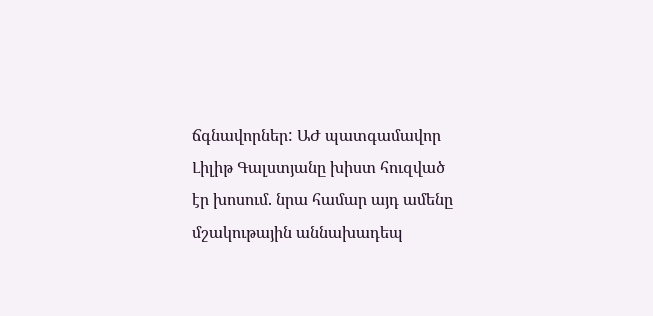ճգնավորներ: ԱԺ պատգամավոր Լիլիթ Գալստյանը խիստ հուզված էր խոսում. նրա համար այդ ամենը մշակութային աննախադեպ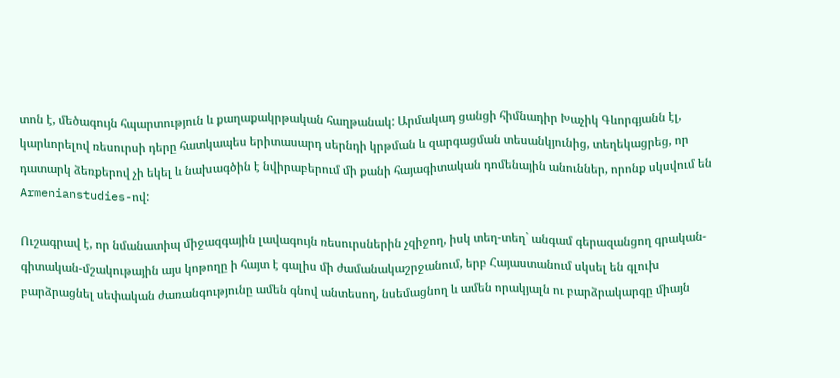տոն է, մեծագույն հպարտություն և քաղաքակրթական հաղթանակ: Արմակադ ցանցի հիմնադիր Խաչիկ Գևորգյանն էլ, կարևորելով ռեսուրսի դերը հատկապես երիտասարդ սերնդի կրթման և զարգացման տեսանկյունից, տեղեկացրեց, որ դատարկ ձեռքերով չի եկել և նախագծին է նվիրաբերում մի քանի հայագիտական դոմենային անուններ, որոնք սկսվում են Armenianstudies-ով:

Ուշագրավ է, որ նմանատիպ միջազգային լավագույն ռեսուրսներին չզիջող, իսկ տեղ-տեղ` անգամ գերազանցող գրական-գիտական-մշակութային այս կոթողը ի հայտ է գալիս մի ժամանակաշրջանում, երբ Հայաստանում սկսել են գլուխ բարձրացնել սեփական ժառանգությունը ամեն գնով անտեսող, նսեմացնող և ամեն որակյալն ու բարձրակարգը միայն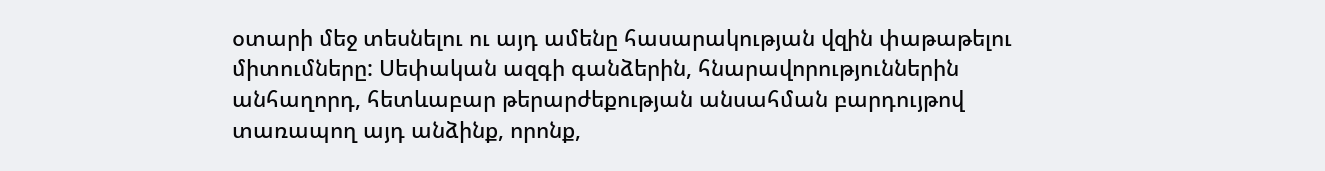օտարի մեջ տեսնելու ու այդ ամենը հասարակության վզին փաթաթելու միտումները: Սեփական ազգի գանձերին, հնարավորություններին անհաղորդ, հետևաբար թերարժեքության անսահման բարդույթով տառապող այդ անձինք, որոնք,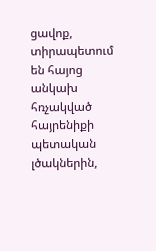ցավոք, տիրապետում են հայոց անկախ հռչակված հայրենիքի պետական լծակներին,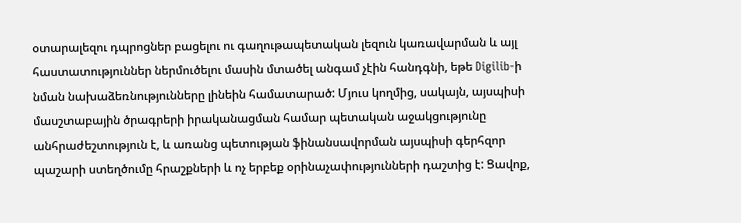օտարալեզու դպրոցներ բացելու ու գաղութապետական լեզուն կառավարման և այլ հաստատություններ ներմուծելու մասին մտածել անգամ չէին հանդգնի, եթե Digilib-ի նման նախաձեռնությունները լինեին համատարած: Մյուս կողմից, սակայն, այսպիսի մասշտաբային ծրագրերի իրականացման համար պետական աջակցությունը անհրաժեշտություն է, և առանց պետության ֆինանսավորման այսպիսի գերհզոր պաշարի ստեղծումը հրաշքների և ոչ երբեք օրինաչափությունների դաշտից է: Ցավոք,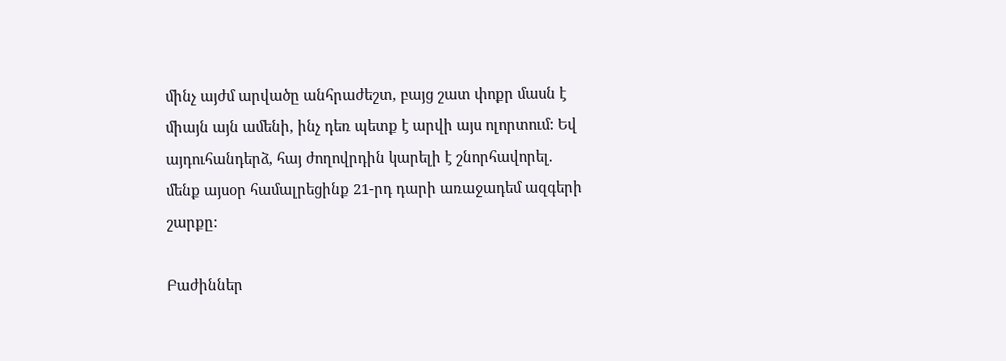մինչ այժմ արվածը անհրաժեշտ, բայց շատ փոքր մասն է միայն այն ամենի, ինչ դեռ պետք է արվի այս ոլորտում: Եվ այդուհանդերձ, հայ ժողովրդին կարելի է շնորհավորել. մենք այսօր համալրեցինք 21-րդ դարի առաջադեմ ազգերի շարքը:

Բաժիններ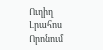Ուղիղ
Լրահոս
Որոնում